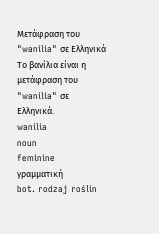Μετάφραση του "wanilia" σε Ελληνικά
Το βανίλια είναι η μετάφραση του "wanilia" σε Ελληνικά.
wanilia
noun
feminine
γραμματική
bot. rodzaj roślin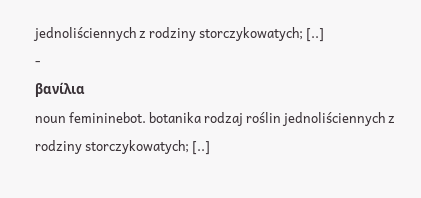jednoliściennych z rodziny storczykowatych; [..]
-
βανίλια
noun femininebot. botanika rodzaj roślin jednoliściennych z rodziny storczykowatych; [..]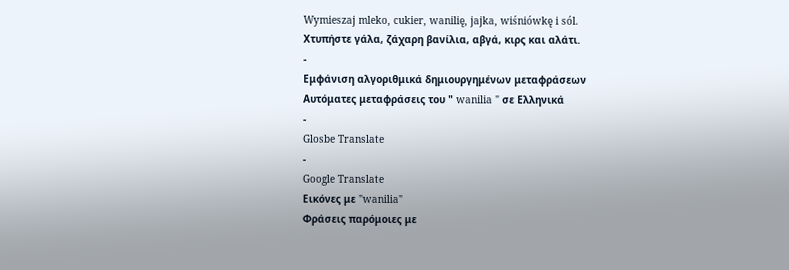Wymieszaj mleko, cukier, wanilię, jajka, wiśniówkę i sól.
Χτυπήστε γάλα, ζάχαρη βανίλια, αβγά, κιρς και αλάτι.
-
Εμφάνιση αλγοριθμικά δημιουργημένων μεταφράσεων
Αυτόματες μεταφράσεις του " wanilia " σε Ελληνικά
-
Glosbe Translate
-
Google Translate
Εικόνες με "wanilia"
Φράσεις παρόμοιες με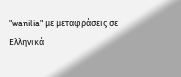"wanilia" με μεταφράσεις σε Ελληνικά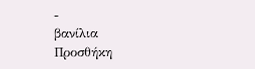-
βανίλια
Προσθήκη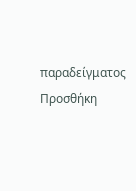παραδείγματος
Προσθήκη